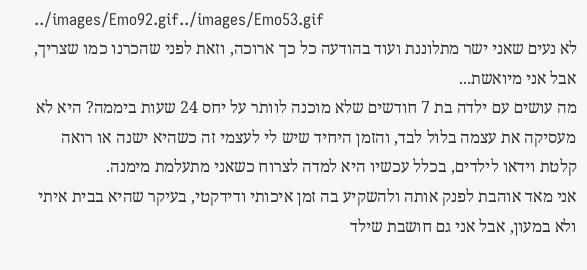../images/Emo92.gif../images/Emo53.gif
לא נעים שאני ישר מתלוננת ועוד בהודעה כל כך ארוכה, וזאת לפני שהכרנו כמו שצריך, אבל אני מיואשת...
מה עושים עם ילדה בת 7 חודשים שלא מוכנה לוותר על יחס 24 שעות ביממה? היא לא מעסיקה את עצמה בלול לבד, והזמן היחיד שיש לי לעצמי זה כשהיא ישנה או רואה קלטת וידאו לילדים, בכלל עכשיו היא למדה לצרוח כשאני מתעלמת מימנה.
אני מאד אוהבת לפנק אותה ולהשקיע בה זמן איכותי ודידקטי, בעיקר שהיא בבית איתי ולא במעון, אבל אני גם חושבת שילד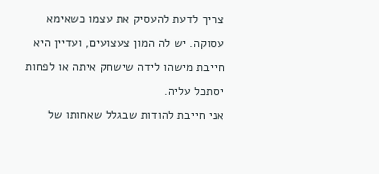צריך לדעת להעסיק את עצמו כשאימא עסוקה. יש לה המון צעצועים, ועדיין היא חייבת מישהו לידה שישחק איתה או לפחות יסתכל עליה.
אני חייבת להודות שבגלל שאחותו של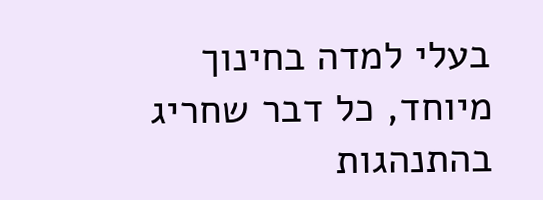בעלי למדה בחינוך מיוחד, כל דבר שחריג בהתנהגות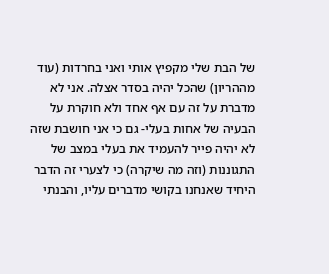של הבת שלי מקפיץ אותי ואני בחרדות (עוד מההריון) שהכל יהיה בסדר אצלה. אני לא מדברת על זה עם אף אחד ולא חוקרת על הבעיה של אחות בעלי- גם כי אני חושבת שזה לא יהיה פייר להעמיד את בעלי במצב של התגוננות (וזה מה שיקרה) כי לצערי זה הדבר היחיד שאנחנו בקושי מדברים עליו, והבנתי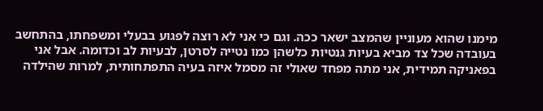מימנו שהוא מעוניין שהמצב ישאר ככה. וגם כי אני לא רוצה לפגוע בבעלי ומשפחתו, בהתחשב בעובדה שכל צד מביא בעיות גנטיות כלשהן כמו נטייה לסרטן, לבעיות לב וכדומה. אבל אני בפאניקה תמידית, אני מתה מפחד שאולי זה מסמל איזה בעיה התפתחותית, למרות שהילדה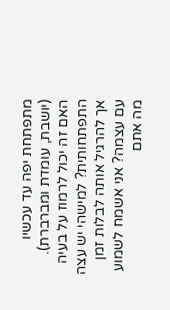מתפתחת יפה עד עכשיו (יושבת, עומדת ומברברת). האם זה יכול לרמוז על בעיה התפתחותית? למישהי יש עצה אך להרגיל אותה לבלות זמן עם עצמה? אני אשמח לשמוע מה אתם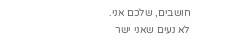חושבים, שלכם אני.
לא נעים שאני ישר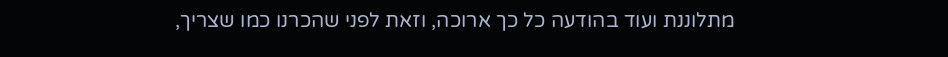מתלוננת ועוד בהודעה כל כך ארוכה, וזאת לפני שהכרנו כמו שצריך,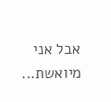אבל אני מיואשת...